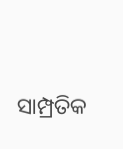ସାମ୍ପ୍ରତିକ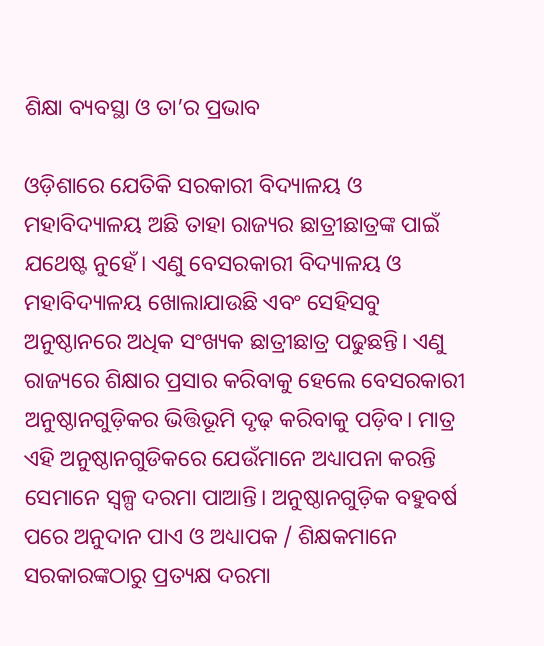ଶିକ୍ଷା ବ୍ୟବସ୍ଥା ଓ ତା’ର ପ୍ରଭାବ

ଓଡ଼ିଶାରେ ଯେତିକି ସରକାରୀ ବିଦ୍ୟାଳୟ ଓ ମହାବିଦ୍ୟାଳୟ ଅଛି ତାହା ରାଜ୍ୟର ଛାତ୍ରୀଛାତ୍ରଙ୍କ ପାଇଁ ଯଥେଷ୍ଟ ନୁହେଁ। ଏଣୁ ବେସରକାରୀ ବିଦ୍ୟାଳୟ ଓ ମହାବିଦ୍ୟାଳୟ ଖୋଲାଯାଉଛି ଏବଂ ସେହିସବୁ ଅନୁଷ୍ଠାନରେ ଅଧିକ ସଂଖ୍ୟକ ଛାତ୍ରୀଛାତ୍ର ପଢୁଛନ୍ତି। ଏଣୁ ରାଜ୍ୟରେ ଶିକ୍ଷାର ପ୍ରସାର କରିବାକୁ ହେଲେ ବେସରକାରୀ ଅନୁଷ୍ଠାନଗୁଡ଼ିକର ଭିତ୍ତିଭୂମି ଦୃଢ଼ କରିବାକୁ ପଡ଼ିବ। ମାତ୍ର ଏହି ଅନୁଷ୍ଠାନଗୁଡିକରେ ଯେଉଁମାନେ ଅଧ୍ୟାପନା କରନ୍ତି ସେମାନେ ସ୍ବଳ୍ପ ଦରମା ପାଆନ୍ତି। ଅନୁଷ୍ଠାନଗୁଡ଼ିକ ବହୁବର୍ଷ ପରେ ଅନୁଦାନ ପାଏ ଓ ଅଧ୍ୟାପକ / ଶିକ୍ଷକମାନେ ସରକାରଙ୍କଠାରୁ ପ୍ରତ୍ୟକ୍ଷ ଦରମା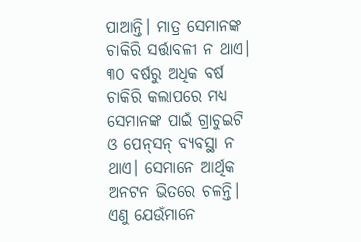ପାଆନ୍ତି। ମାତ୍ର ସେମାନଙ୍କ ଚାକିରି ସର୍ତ୍ତାବଳୀ ନ ଥାଏ। ୩୦ ବର୍ଷରୁ ଅଧିକ ବର୍ଷ ଚାକିରି କଲାପରେ ମଧ୍ୟ ସେମାନଙ୍କ ପାଇଁ ଗ୍ରାଚୁଇଟି ଓ ପେନ୍‌ସନ୍‌ ବ୍ୟବସ୍ଥା ନ ଥାଏ। ସେମାନେ ଆର୍ଥିକ ଅନଟନ ଭିତରେ ଚଳନ୍ତି। ଏଣୁ ଯେଉଁମାନେ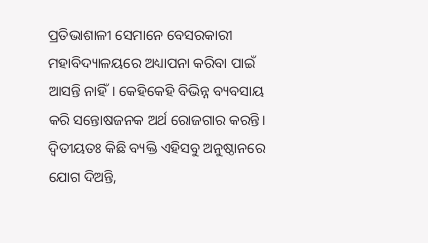ପ୍ରତିଭାଶାଳୀ ସେମାନେ ବେସରକାରୀ ମହାବିଦ୍ୟାଳୟରେ ଅଧ୍ୟାପନା କରିବା ପାଇଁ ଆସନ୍ତି ନାହିଁ। କେହିକେହି ବିଭିନ୍ନ ବ୍ୟବସାୟ କରି ସନ୍ତୋଷଜନକ ଅର୍ଥ ରୋଜଗାର କରନ୍ତି। ଦ୍ୱିତୀୟତଃ କିଛି ବ୍ୟକ୍ତି ଏହିସବୁ ଅନୁଷ୍ଠାନରେ ଯୋଗ ଦିଅନ୍ତି,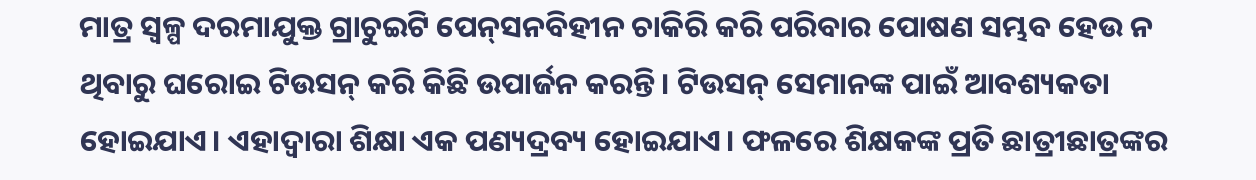ମାତ୍ର ସ୍ବଳ୍ପ ଦରମାଯୁକ୍ତ ଗ୍ରାଚୁଇଟି ପେନ୍‌ସନବିହୀନ ଚାକିରି କରି ପରିବାର ପୋଷଣ ସମ୍ଭବ ହେଉ ନ ଥିବାରୁ ଘରୋଇ ଟିଉସନ୍‌ କରି କିଛି ଉପାର୍ଜନ କରନ୍ତି। ଟିଉସନ୍‌ ସେମାନଙ୍କ ପାଇଁ ଆବଶ୍ୟକତା ହୋଇଯାଏ। ଏହାଦ୍ୱାରା ଶିକ୍ଷା ଏକ ପଣ୍ୟଦ୍ରବ୍ୟ ହୋଇଯାଏ। ଫଳରେ ଶିକ୍ଷକଙ୍କ ପ୍ରତି ଛାତ୍ରୀଛାତ୍ରଙ୍କର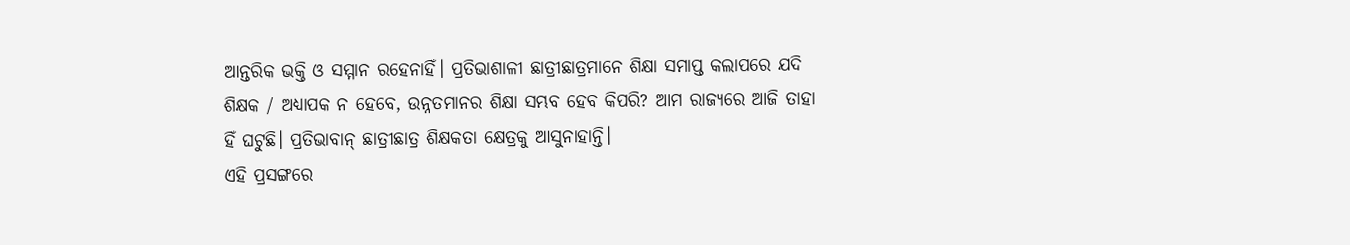ଆନ୍ତରିକ ଭକ୍ତି ଓ ସମ୍ମାନ ରହେନାହିଁ। ପ୍ରତିଭାଶାଳୀ ଛାତ୍ରୀଛାତ୍ରମାନେ ଶିକ୍ଷା ସମାପ୍ତ କଲାପରେ ଯଦି ଶିକ୍ଷକ / ଅଧ୍ୟାପକ ନ ହେବେ, ଉନ୍ନତମାନର ଶିକ୍ଷା ସମ୍ଭବ ହେବ କିପରି? ଆମ ରାଜ୍ୟରେ ଆଜି ତାହା ହିଁ ଘଟୁଛି। ପ୍ରତିଭାବାନ୍‌ ଛାତ୍ରୀଛାତ୍ର ଶିକ୍ଷକତା କ୍ଷେତ୍ରକୁ ଆସୁନାହାନ୍ତି।
ଏହି ପ୍ରସଙ୍ଗରେ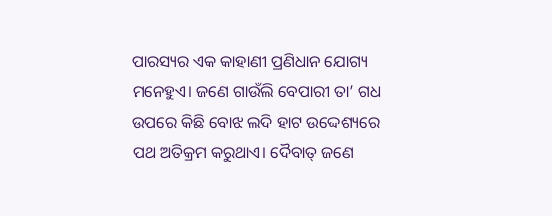ପାରସ୍ୟର ଏକ କାହାଣୀ ପ୍ରଣିଧାନ ଯୋଗ୍ୟ ମନେହୁଏ। ଜଣେ ଗାଉଁଲି ବେପାରୀ ତା’ ଗଧ ଉପରେ କିଛି ବୋଝ ଲଦି ହାଟ ଉଦ୍ଦେଶ୍ୟରେ ପଥ ଅତିକ୍ରମ କରୁଥାଏ। ଦୈବାତ୍‌ ଜଣେ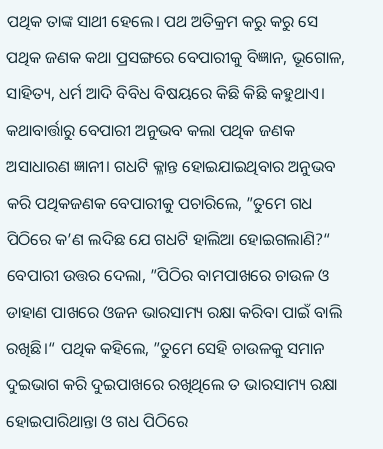ପଥିକ ତାଙ୍କ ସାଥୀ ହେଲେ। ପଥ ଅତିକ୍ରମ କରୁ କରୁ ସେ ପଥିକ ଜଣକ କଥା ପ୍ରସଙ୍ଗରେ ବେପାରୀକୁ ବିଜ୍ଞାନ, ଭୂଗୋଳ, ସାହିତ୍ୟ, ଧର୍ମ ଆଦି ବିବିଧ ବିଷୟରେ କିଛି କିଛି କହୁଥାଏ। କଥାବାର୍ତ୍ତାରୁ ବେପାରୀ ଅନୁଭବ କଲା ପଥିକ ଜଣକ ଅସାଧାରଣ ଜ୍ଞାନୀ। ଗଧଟି କ୍ଳାନ୍ତ ହୋଇଯାଇଥିବାର ଅନୁଭବ କରି ପଥିକଜଣକ ବେପାରୀକୁ ପଚାରିଲେ, ”ତୁମେ ଗଧ ପିଠିରେ କ’ଣ ଲଦିଛ ଯେ ଗଧଟି ହାଲିଆ ହୋଇଗଲାଣି?“ ବେପାରୀ ଉତ୍ତର ଦେଲା, ”ପିଠିର ବାମପାଖରେ ଚାଉଳ ଓ ଡାହାଣ ପାଖରେ ଓଜନ ଭାରସାମ୍ୟ ରକ୍ଷା କରିବା ପାଇଁ ବାଲି ରଖିଛି।“ ପଥିକ କହିଲେ, ”ତୁମେ ସେହି ଚାଉଳକୁ ସମାନ ଦୁଇଭାଗ କରି ଦୁଇପାଖରେ ରଖିଥିଲେ ତ ଭାରସାମ୍ୟ ରକ୍ଷା ହୋଇପାରିଥାନ୍ତା ଓ ଗଧ ପିଠିରେ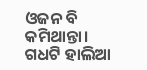ଓଜନ ବି କମିଥାନ୍ତା। ଗଧଟି ହାଲିଆ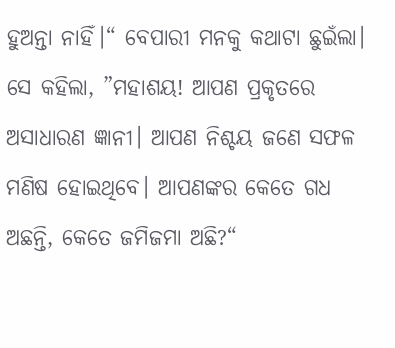ହୁଅନ୍ତା ନାହିଁ।“ ବେପାରୀ ମନକୁ କଥାଟା ଛୁଇଁଲା। ସେ କହିଲା, ”ମହାଶୟ! ଆପଣ ପ୍ରକୃତରେ ଅସାଧାରଣ ଜ୍ଞାନୀ। ଆପଣ ନିଶ୍ଚୟ ଜଣେ ସଫଳ ମଣିଷ ହୋଇଥିବେ। ଆପଣଙ୍କର କେତେ ଗଧ ଅଛନ୍ତି, କେତେ ଜମିଜମା ଅଛି?“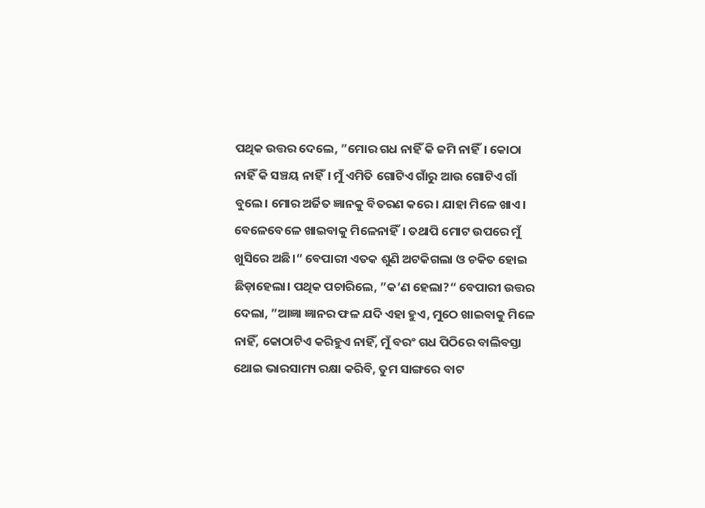ପଥିକ ଉତ୍ତର ଦେଲେ, ”ମୋର ଗଧ ନାହିଁ କି ଜମି ନାହିଁ। କୋଠା ନାହିଁ କି ସଞ୍ଚୟ ନାହିଁ। ମୁଁ ଏମିତି ଗୋଟିଏ ଗାଁରୁ ଆଉ ଗୋଟିଏ ଗାଁ ବୁଲେ। ମୋର ଅର୍ଜିତ ଜ୍ଞାନକୁ ବିତରଣ କରେ। ଯାହା ମିଳେ ଖାଏ। ବେଳେବେଳେ ଖାଇବାକୁ ମିଳେନାହିଁ। ତଥାପି ମୋଟ ଉପରେ ମୁଁ ଖୁସିରେ ଅଛି।“ ବେପାରୀ ଏତକ ଶୁଣି ଅଟକିଗଲା ଓ ଚକିତ ହୋଇ ଛିଡ଼ାହେଲା। ପଥିକ ପଚାରିଲେ, ”କ’ଣ ହେଲା?“ ବେପାରୀ ଉତ୍ତର ଦେଲା, ”ଆଜ୍ଞା ଜ୍ଞାନର ଫଳ ଯଦି ଏହା ହୁଏ, ମୁଠେ ଖାଇବାକୁ ମିଳେ ନାହିଁ, କୋଠାଟିଏ କରିହୁଏ ନାହିଁ, ମୁଁ ବରଂ ଗଧ ପିଠିରେ ବାଲିବସ୍ତା ଥୋଇ ଭାରସାମ୍ୟ ରକ୍ଷା କରିବି, ତୁମ ସାଙ୍ଗରେ ବାଟ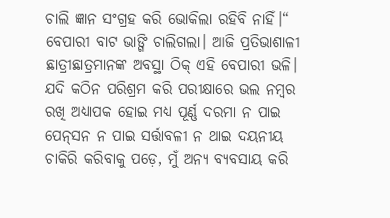ଚାଲି ଜ୍ଞାନ ସଂଗ୍ରହ କରି ଭୋକିଲା ରହିବି ନାହିଁ।“ ବେପାରୀ ବାଟ ଭାଙ୍ଗି ଚାଲିଗଲା। ଆଜି ପ୍ରତିଭାଶାଳୀ ଛାତ୍ରୀଛାତ୍ରମାନଙ୍କ ଅବସ୍ଥା ଠିକ୍‌ ଏହି ବେପାରୀ ଭଳି। ଯଦି କଠିନ ପରିଶ୍ରମ କରି ପରୀକ୍ଷାରେ ଭଲ ନମ୍ବର ରଖି ଅଧ୍ୟାପକ ହୋଇ ମଧ୍ୟ ପୂର୍ଣ୍ଣ ଦରମା ନ ପାଇ ପେନ୍‌ସନ ନ ପାଇ ସର୍ତ୍ତାବଳୀ ନ ଥାଇ ଦୟନୀୟ ଚାକିରି କରିବାକୁ ପଡ଼େ, ମୁଁ ଅନ୍ୟ ବ୍ୟବସାୟ କରି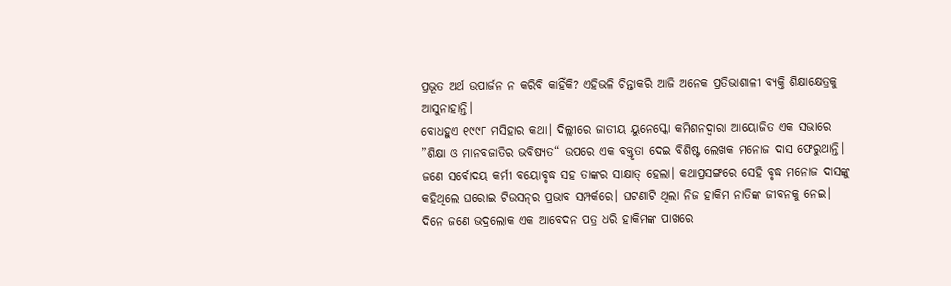ପ୍ରଭୂତ ଅର୍ଥ ଉପାର୍ଜନ ନ କରିବି କାହିଁକି? ଏହିଭଳି ଚିନ୍ତାକରି ଆଜି ଅନେକ ପ୍ରତିଭାଶାଳୀ ବ୍ୟକ୍ତି ଶିକ୍ଷାକ୍ଷେତ୍ରକୁ ଆସୁନାହାନ୍ତି।
ବୋଧହୁଏ ୧୯୯୮ ମସିହାର କଥା। ଦିଲ୍ଲୀରେ ଜାତୀୟ ୟୁନେସ୍କୋ କମିଶନଦ୍ୱାରା ଆୟୋଜିତ ଏକ ସଭାରେ ”ଶିକ୍ଷା ଓ ମାନବଜାତିର ଭବିଷ୍ୟତ“ ଉପରେ ଏକ ବକ୍ତୃତା ଦେଇ ବିଶିଷ୍ଟ ଲେଖକ ମନୋଜ ଦାସ ଫେରୁଥାନ୍ତି। ଜଣେ ସର୍ବୋଦୟ କର୍ମୀ ବୟୋବୃଦ୍ଧ ସହ ତାଙ୍କର ସାକ୍ଷାତ୍‌ ହେଲା। କଥାପ୍ରସଙ୍ଗରେ ସେହି ବୃଦ୍ଧ ମନୋଜ ଦାସଙ୍କୁ କହିଥିଲେ ଘରୋଇ ଟିଉସନ୍‌ର ପ୍ରଭାବ ସମ୍ପର୍କରେ। ଘଟଣାଟି ଥିଲା ନିଜ ହାକିମ ନାତିଙ୍କ ଜୀବନକୁ ନେଇ। ଦିନେ ଜଣେ ଭଦ୍ରଲୋକ ଏକ ଆବେଦନ ପତ୍ର ଧରି ହାକିମଙ୍କ ପାଖରେ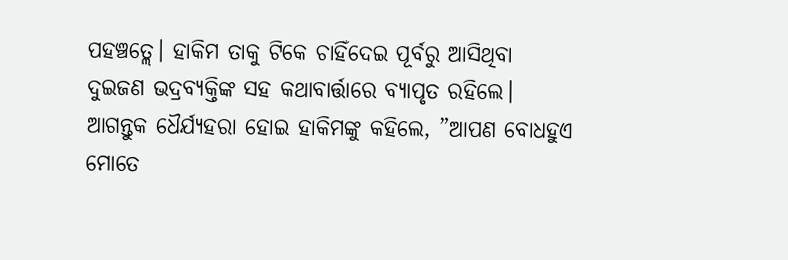ପହଞ୍ଚତ୍ଲେ। ହାକିମ ତାକୁ ଟିକେ ଚାହିଁଦେଇ ପୂର୍ବରୁ ଆସିଥିବା ଦୁଇଜଣ ଭଦ୍ରବ୍ୟକ୍ତିଙ୍କ ସହ କଥାବାର୍ତ୍ତାରେ ବ୍ୟାପୃତ ରହିଲେ। ଆଗନ୍ତୁକ ଧୈର୍ଯ୍ୟହରା ହୋଇ ହାକିମଙ୍କୁ କହିଲେ, ”ଆପଣ ବୋଧହୁଏ ମୋତେ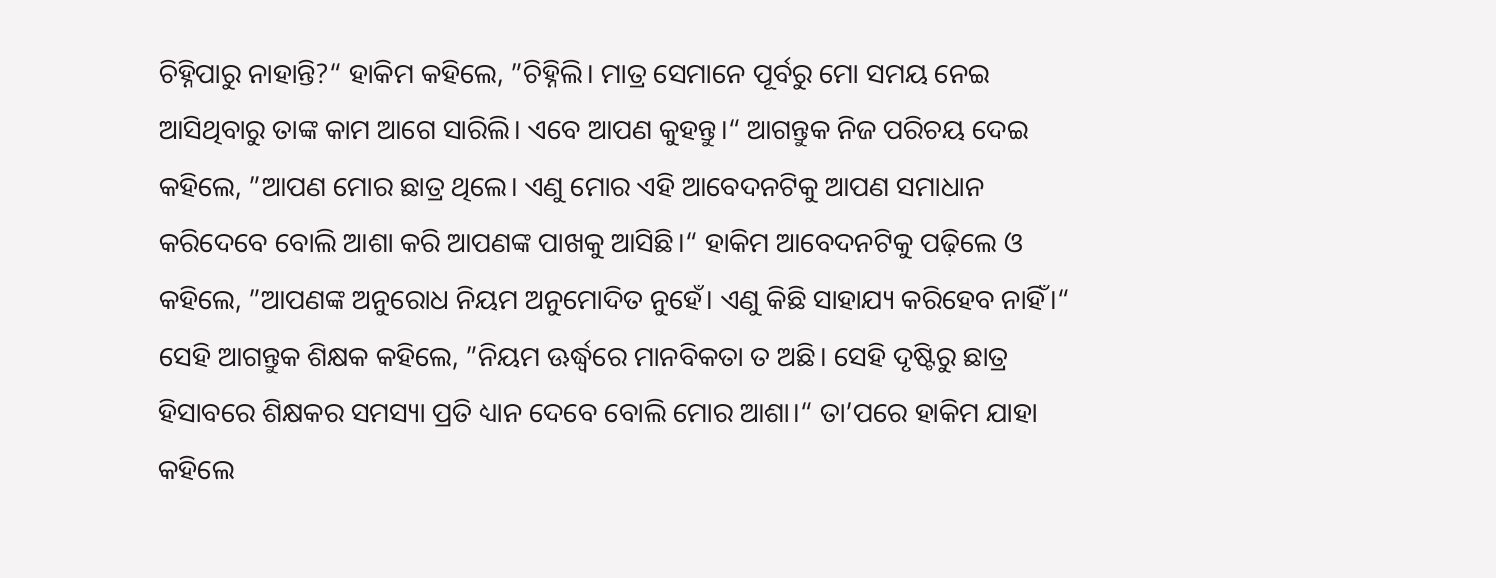ଚିହ୍ନିପାରୁ ନାହାନ୍ତି?“ ହାକିମ କହିଲେ, ”ଚିହ୍ନିଲି। ମାତ୍ର ସେମାନେ ପୂର୍ବରୁ ମୋ ସମୟ ନେଇ ଆସିଥିବାରୁ ତାଙ୍କ କାମ ଆଗେ ସାରିଲି। ଏବେ ଆପଣ କୁହନ୍ତୁ।“ ଆଗନ୍ତୁକ ନିଜ ପରିଚୟ ଦେଇ କହିଲେ, ”ଆପଣ ମୋର ଛାତ୍ର ଥିଲେ। ଏଣୁ ମୋର ଏହି ଆବେଦନଟିକୁ ଆପଣ ସମାଧାନ କରିଦେବେ ବୋଲି ଆଶା କରି ଆପଣଙ୍କ ପାଖକୁ ଆସିଛି।“ ହାକିମ ଆବେଦନଟିକୁ ପଢ଼ିଲେ ଓ କହିଲେ, ”ଆପଣଙ୍କ ଅନୁରୋଧ ନିୟମ ଅନୁମୋଦିତ ନୁହେଁ। ଏଣୁ କିଛି ସାହାଯ୍ୟ କରିହେବ ନାହିଁ।“ ସେହି ଆଗନ୍ତୁକ ଶିକ୍ଷକ କହିଲେ, ”ନିୟମ ଊର୍ଦ୍ଧ୍ୱରେ ମାନବିକତା ତ ଅଛି। ସେହି ଦୃଷ୍ଟିରୁ ଛାତ୍ର ହିସାବରେ ଶିକ୍ଷକର ସମସ୍ୟା ପ୍ରତି ଧ୍ୟାନ ଦେବେ ବୋଲି ମୋର ଆଶା।“ ତା’ପରେ ହାକିମ ଯାହା କହିଲେ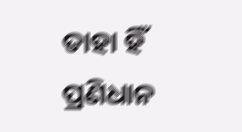ତାହା ହିଁ ପ୍ରଣିଧାନ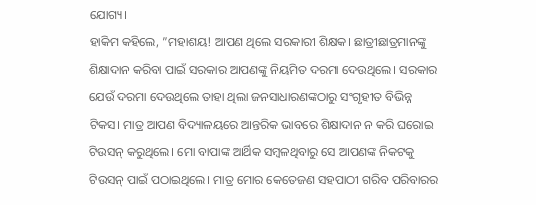ଯୋଗ୍ୟ।
ହାକିମ କହିଲେ, ”ମହାଶୟ! ଆପଣ ଥିଲେ ସରକାରୀ ଶିକ୍ଷକ। ଛାତ୍ରୀଛାତ୍ରମାନଙ୍କୁ ଶିକ୍ଷାଦାନ କରିବା ପାଇଁ ସରକାର ଆପଣଙ୍କୁ ନିୟମିତ ଦରମା ଦେଉଥିଲେ। ସରକାର ଯେଉଁ ଦରମା ଦେଉଥିଲେ ତାହା ଥିଲା ଜନସାଧାରଣଙ୍କଠାରୁ ସଂଗୃହୀତ ବିଭିନ୍ନ ଟିକସ। ମାତ୍ର ଆପଣ ବିଦ୍ୟାଳୟରେ ଆନ୍ତରିକ ଭାବରେ ଶିକ୍ଷାଦାନ ନ କରି ଘରୋଇ ଟିଉସନ୍‌ କରୁଥିଲେ। ମୋ ବାପାଙ୍କ ଆର୍ଥିକ ସମ୍ବଳଥିବାରୁ ସେ ଆପଣଙ୍କ ନିକଟକୁ ଟିଉସନ୍‌ ପାଇଁ ପଠାଇଥିଲେ। ମାତ୍ର ମୋର କେତେଜଣ ସହପାଠୀ ଗରିବ ପରିବାରର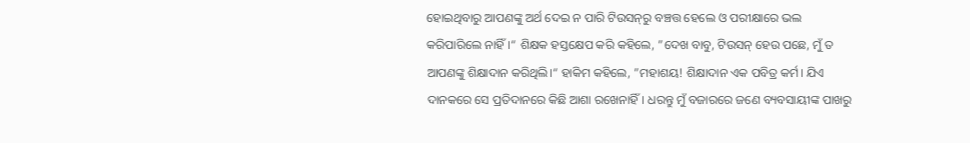ହୋଇଥିବାରୁ ଆପଣଙ୍କୁ ଅର୍ଥ ଦେଇ ନ ପାରି ଟିଉସନ୍‌ରୁ ବଞ୍ଚତ୍ତ ହେଲେ ଓ ପରୀକ୍ଷାରେ ଭଲ କରିପାରିଲେ ନାହିଁ।“ ଶିକ୍ଷକ ହସ୍ତକ୍ଷେପ କରି କହିଲେ, ”ଦେଖ ବାବୁ, ଟିଉସନ୍‌ ହେଉ ପଛେ, ମୁଁ ତ ଆପଣଙ୍କୁ ଶିକ୍ଷାଦାନ କରିଥିଲି।“ ହାକିମ କହିଲେ, ”ମହାଶୟ! ଶିକ୍ଷାଦାନ ଏକ ପବିତ୍ର କର୍ମ। ଯିଏ ଦାନକରେ ସେ ପ୍ରତିଦାନରେ କିଛି ଆଶା ରଖେନାହିଁ। ଧରନ୍ତୁ ମୁଁ ବଜାରରେ ଜଣେ ବ୍ୟବସାୟୀଙ୍କ ପାଖରୁ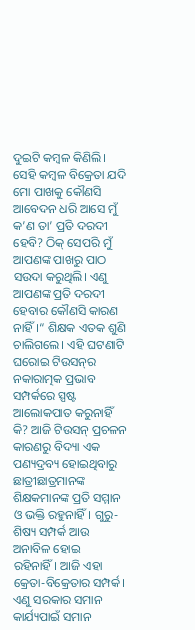ଦୁଇଟି କମ୍ବଳ କିଣିଲି। ସେହି କମ୍ବଳ ବିକ୍ରେତା ଯଦି ମୋ ପାଖକୁ କୌଣସି ଆବେଦନ ଧରି ଆସେ ମୁଁ କ’ଣ ତା’ ପ୍ରତି ଦରଦୀ ହେବି? ଠିକ୍‌ ସେପରି ମୁଁ ଆପଣଙ୍କ ପାଖରୁ ପାଠ ସଉଦା କରୁଥିଲି। ଏଣୁ ଆପଣଙ୍କ ପ୍ରତି ଦରଦୀ ହେବାର କୌଣସି କାରଣ ନାହିଁ।“ ଶିକ୍ଷକ ଏତକ ଶୁଣି ଚାଲିଗଲେ। ଏହି ଘଟଣାଟି ଘରୋଇ ଟିଉସନ୍‌ର ନକାରାତ୍ମକ ପ୍ରଭାବ ସମ୍ପର୍କରେ ସ୍ପଷ୍ଟ ଆଲୋକପାତ କରୁନାହିଁ କି? ଆଜି ଟିଉସନ୍‌ ପ୍ରଚଳନ କାରଣରୁ ବିଦ୍ୟା ଏକ ପଣ୍ୟଦ୍ରବ୍ୟ ହୋଇଥିବାରୁ ଛାତ୍ରୀଛାତ୍ରମାନଙ୍କ ଶିକ୍ଷକମାନଙ୍କ ପ୍ରତି ସମ୍ମାନ ଓ ଭକ୍ତି ରହୁନାହିଁ। ଗୁରୁ-ଶିଷ୍ୟ ସମ୍ପର୍କ ଆଉ ଅନାବିଳ ହୋଇ ରହିନାହିଁ। ଆଜି ଏହା କ୍ରେତା-ବିକ୍ରେତାର ସମ୍ପର୍କ। ଏଣୁ ସରକାର ସମାନ କାର୍ଯ୍ୟପାଇଁ ସମାନ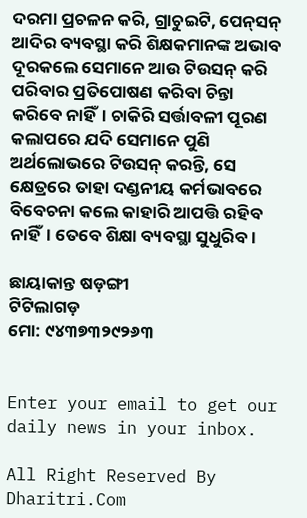ଦରମା ପ୍ରଚଳନ କରି, ଗ୍ରାଚୁଇଟି, ପେନ୍‌ସନ୍‌ ଆଦିର ବ୍ୟବସ୍ଥା କରି ଶିକ୍ଷକମାନଙ୍କ ଅଭାବ ଦୂରକଲେ ସେମାନେ ଆଉ ଟିଉସନ୍‌ କରି ପରିବାର ପ୍ରତିପୋଷଣ କରିବା ଚିନ୍ତା କରିବେ ନାହିଁ। ଚାକିରି ସର୍ତ୍ତାବଳୀ ପୂରଣ କଲାପରେ ଯଦି ସେମାନେ ପୁଣି ଅର୍ଥଲୋଭରେ ଟିଉସନ୍‌ କରନ୍ତି, ସେ କ୍ଷେତ୍ରରେ ତାହା ଦଣ୍ଡନୀୟ କର୍ମଭାବରେ ବିବେଚନା କଲେ କାହାରି ଆପତ୍ତି ରହିବ ନାହିଁ। ତେବେ ଶିକ୍ଷା ବ୍ୟବସ୍ଥା ସୁଧୁରିବ।

ଛାୟାକାନ୍ତ ଷଡ଼ଙ୍ଗୀ
ଟିଟିଲାଗଡ଼
ମୋ: ୯୪୩୭୩୨୯୨୬୩


Enter your email to get our daily news in your inbox.

All Right Reserved By Dharitri.Com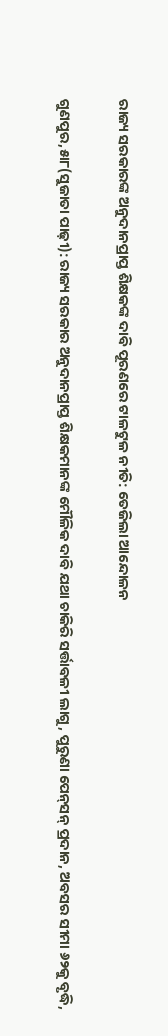ରାଜ୍ୟ ସରକାରଙ୍କ ଅନୁଦାନପ୍ରାପ୍ତ ଶିକ୍ଷକଙ୍କ ଦାବି ପୂରଣରେ ଟାଳଟୁଳ ନୀତି: ତେଜିଲା ଆନ୍ଦୋଳନ

ଗୁଣପୁର,୫ା୮(ସୁଜାତା ପାଢ଼ୀ): ରାଜ୍ୟ ସରକାର ଅନୁଦାନପ୍ରାପ୍ତ ଶିକ୍ଷକମାନଙ୍କ ମୌଳିକ ଦାବି ଯଥା ଚାକିରି ସର୍ତ୍ତାବଳୀ ଲାଗୁ, ପୁରୁଣା ପେନ୍‌ସନ୍‌ ପ୍ରଦାନ, ଅବସର ସୀମା ୬୨କୁ ବୃଦ୍ଧି,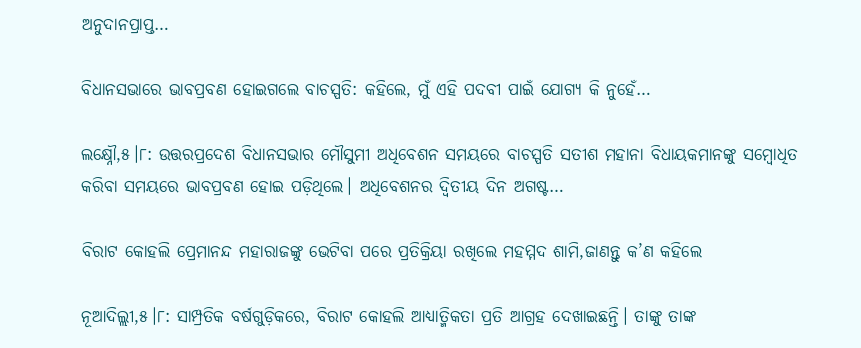ଅନୁଦାନପ୍ରାପ୍ତ…

ବିଧାନସଭାରେ ଭାବପ୍ରବଣ ହୋଇଗଲେ ବାଚସ୍ପତି: କହିଲେ, ମୁଁ ଏହି ପଦବୀ ପାଇଁ ଯୋଗ୍ୟ କି ନୁହେଁ…

ଲକ୍ଷ୍ନୌ,୫।୮: ଉତ୍ତରପ୍ରଦେଶ ବିଧାନସଭାର ମୌସୁମୀ ଅଧିବେଶନ ସମୟରେ ବାଚସ୍ପତି ସତୀଶ ମହାନା ବିଧାୟକମାନଙ୍କୁ ସମ୍ବୋଧିତ କରିବା ସମୟରେ ଭାବପ୍ରବଣ ହୋଇ ପଡ଼ିଥିଲେ। ଅଧିବେଶନର ଦ୍ୱିତୀୟ ଦିନ ଅଗଷ୍ଟ…

ବିରାଟ କୋହଲି ପ୍ରେମାନନ୍ଦ ମହାରାଜଙ୍କୁ ଭେଟିବା ପରେ ପ୍ରତିକ୍ରିୟା ରଖିଲେ ମହମ୍ମଦ ଶାମି,ଜାଣନ୍ତୁ କ’ଣ କହିଲେ

ନୂଆଦିଲ୍ଲୀ,୫।୮: ସାମ୍ପ୍ରତିକ ବର୍ଷଗୁଡ଼ିକରେ, ବିରାଟ କୋହଲି ଆଧ୍ୟାତ୍ମିକତା ପ୍ରତି ଆଗ୍ରହ ଦେଖାଇଛନ୍ତି। ତାଙ୍କୁ ତାଙ୍କ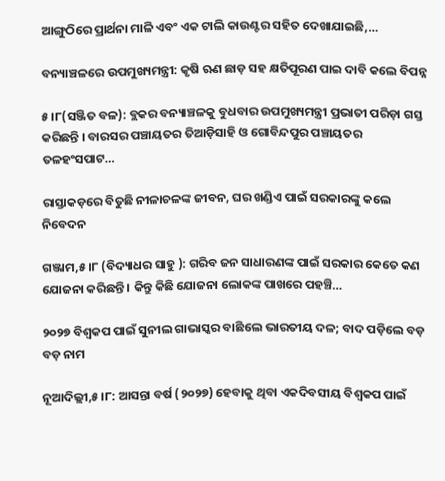ଆଙ୍ଗୁଠିରେ ପ୍ରାର୍ଥନା ମାଳି ଏବଂ ଏକ ଟାଲି କାଉଣ୍ଟର ସହିତ ଦେଖାଯାଇଛି,…

ବନ୍ୟାଞ୍ଚଳରେ ଉପମୁଖ୍ୟମନ୍ତ୍ରୀ: କୃଷି ଋଣ ଛାଡ଼ ସହ କ୍ଷତିପୂରଣ ପାଇ ଦାବି କଲେ ବିପନ୍ନ

୫।୮(ସଞ୍ଜିତ ବଳ): ବ୍ଲକର ବନ୍ୟାଞ୍ଚଳକୁ ବୁଧବାର ଉପମୁଖ୍ୟମନ୍ତ୍ରୀ ପ୍ରଭାତୀ ପରିଡ଼ା ଗସ୍ତ କରିଛନ୍ତି । ବାରସର ପଞ୍ଚାୟତର ତିଆଡ଼ିସାହି ଓ ଗୋବିନ୍ଦପୁର ପଞ୍ଚାୟତର ତଳହଂସପାଟ…

ରାସ୍ତାକଡ଼ରେ ବିତୁଛି ନୀଳାଚଳଙ୍କ ଜୀବନ, ଘର ଖଣ୍ଡିଏ ପାଇଁ ସରକାରଙ୍କୁ କଲେ ନିବେଦନ

ଗଞ୍ଜାମ,୫।୮ (ବିଦ୍ୟାଧର ସାହୁ ): ଗରିବ ଜନ ସାଧାରଣଙ୍କ ପାଇଁ ସରକାର କେତେ କଣ ଯୋଜନା କରିଛନ୍ତି । କିନ୍ତୁ କିଛି ଯୋଜନା ଲୋକଙ୍କ ପାଖରେ ପହଞ୍ଚି…

୨୦୨୭ ବିଶ୍ୱକପ ପାଇଁ ସୁନୀଲ ଗାଭାସ୍କର ବାଛିଲେ ଭାରତୀୟ ଦଳ; ବାଦ ପଡ଼ିଲେ ବଡ଼ ବଡ଼ ନାମ

ନୂଆଦିଲ୍ଲୀ,୫।୮: ଆସନ୍ତା ବର୍ଷ (୨୦୨୭) ହେବାକୁ ଥିବା ଏକଦିବସୀୟ ବିଶ୍ୱକପ ପାଇଁ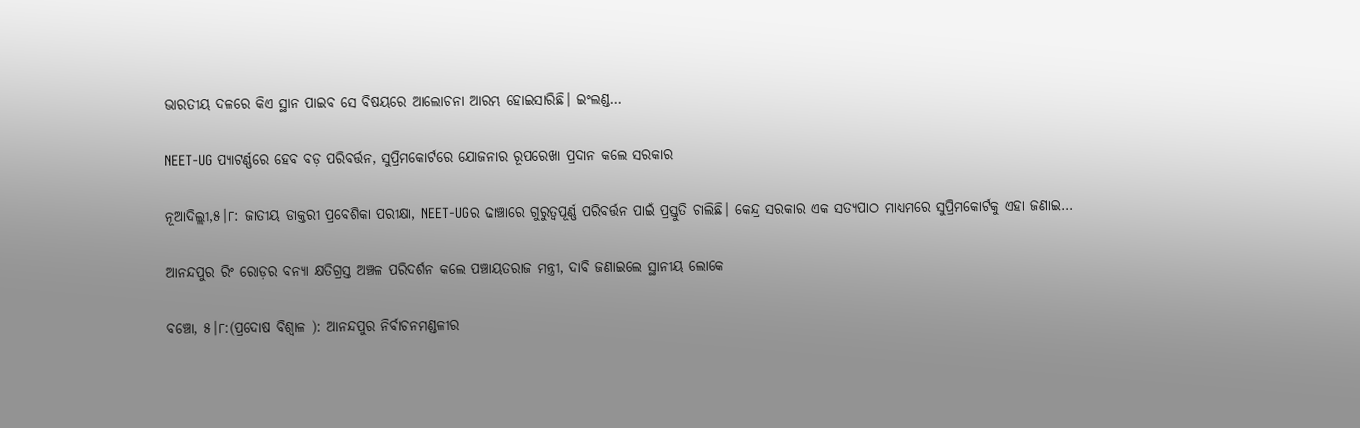ଭାରତୀୟ ଦଳରେ କିଏ ସ୍ଥାନ ପାଇବ ସେ ବିଷୟରେ ଆଲୋଚନା ଆରମ୍ଭ ହୋଇସାରିଛି। ଇଂଲଣ୍ଡ…

NEET-UG ପ୍ୟାଟର୍ଣ୍ଣରେ ହେବ ବଡ଼ ପରିବର୍ତ୍ତନ, ସୁପ୍ରିମକୋର୍ଟରେ ଯୋଜନାର ରୂପରେଖା ପ୍ରଦାନ କଲେ ସରକାର

ନୂଆଦିଲ୍ଲୀ,୫।୮: ଜାତୀୟ ଡାକ୍ତରୀ ପ୍ରବେଶିକା ପରୀକ୍ଷା, NEET-UGର ଢାଞ୍ଚାରେ ଗୁରୁତ୍ୱପୂର୍ଣ୍ଣ ପରିବର୍ତ୍ତନ ପାଇଁ ପ୍ରସ୍ତୁତି ଚାଲିଛି। କେନ୍ଦ୍ର ସରକାର ଏକ ସତ୍ୟପାଠ ମାଧ୍ୟମରେ ସୁପ୍ରିମକୋର୍ଟକୁ ଏହା ଜଣାଇ…

ଆନନ୍ଦପୁର ରିଂ ରୋଡ଼ର ବନ୍ୟା କ୍ଷତିଗ୍ରସ୍ତ ଅଞ୍ଚଳ ପରିଦର୍ଶନ କଲେ ପଞ୍ଚାୟତରାଜ ମନ୍ତ୍ରୀ, ଦାବି ଜଣାଇଲେ ସ୍ଥାନୀୟ ଲୋକେ

ବଞ୍ଚୋ, ୫।୮:(ପ୍ରଦୋଷ ବିଶ୍ୱାଳ ): ଆନନ୍ଦପୁର ନିର୍ବାଚନମଣ୍ଡଳୀର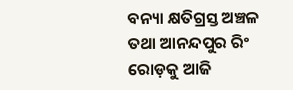ବନ୍ୟା କ୍ଷତିଗ୍ରସ୍ତ ଅଞ୍ଚଳ ତଥା ଆନନ୍ଦପୁର ରିଂ ରୋଡ଼କୁ ଆଜି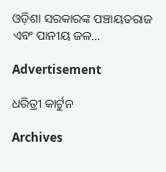ଓଡ଼ିଶା ସରକାରଙ୍କ ପଞ୍ଚାୟତରାଜ ଏବଂ ପାନୀୟ ଜଳ…

Advertisement

ଧରିତ୍ରୀ କାର୍ଟୁନ

Archives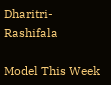Dharitri-Rashifala

Model This Week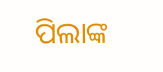ପିଲାଙ୍କ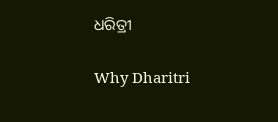ଧରିତ୍ରୀ

Why Dharitri